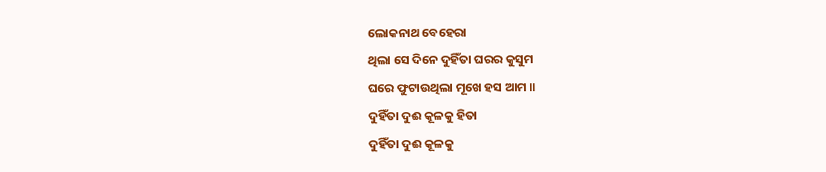ଲୋକନାଥ ବେହେରା
ଥିଲା ସେ ଦିନେ ଦୁହିଁତା ଘରର କୁସୁମ
ଘରେ ଫୁଟାଉଥିଲା ମୂଖେ ହସ ଆମ ॥
ଦୁହିଁତା ଦୁଈ କୂଳକୁ ହିତା
ଦୁହିଁତା ଦୁଈ କୂଳକୁ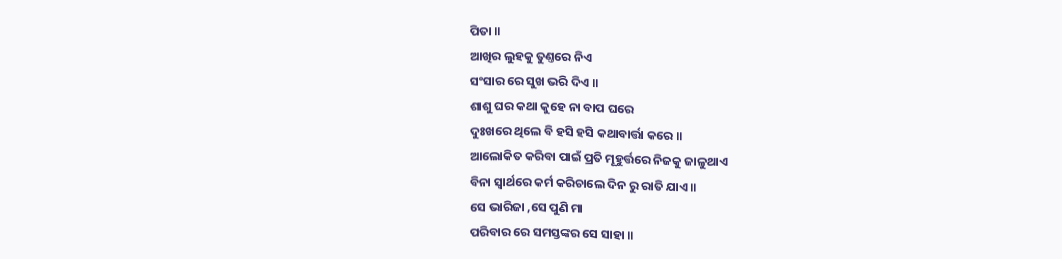ପିତା ॥
ଆଖିର ଲୁହକୁ ତୁଣ୍ତରେ ନିଏ
ସଂସାର ରେ ସୁଖ ଭରି ଦିଏ ॥
ଶାଶୁ ଘର କଥା କୁହେ ନା ବାପ ଘରେ
ଦୁଃଖରେ ଥିଲେ ବି ହସି ହସି କଥାବାର୍ତ୍ତା କରେ ॥
ଆଲୋକିତ କରିବା ପାଇଁ ପ୍ରତି ମୂହୁର୍ତ୍ତରେ ନିଜକୁ ଜାଳୁଥାଏ
ବିନା ସ୍ୱାର୍ଥରେ କର୍ମ କରିଚାଲେ ଦିନ ରୁ ରାତି ଯାଏ ॥
ସେ ଭାରିଜା ,ସେ ପୁଣି ମା
ପରିବାର ରେ ସମସ୍ତଙ୍କର ସେ ସାହା ॥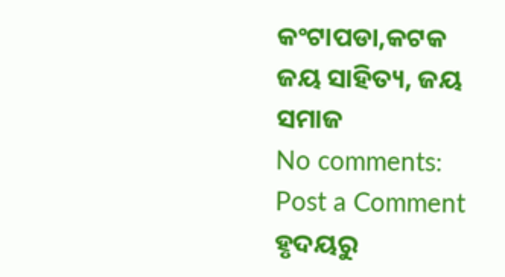କଂଟାପଡା,କଟକ
ଜୟ ସାହିତ୍ୟ, ଜୟ ସମାଜ
No comments:
Post a Comment
ହୃଦୟରୁ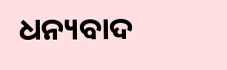ଧନ୍ୟବାଦ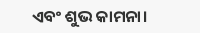ଏବଂ ଶୁଭ କାମନା।